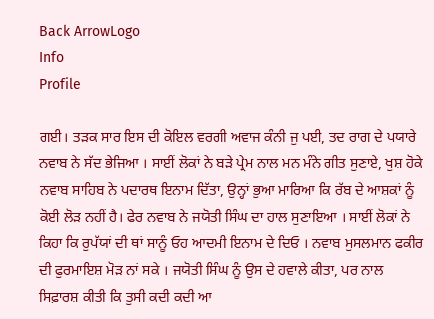Back ArrowLogo
Info
Profile

ਗਈ। ਤੜਕ ਸਾਰ ਇਸ ਦੀ ਕੋਇਲ ਵਰਗੀ ਅਵਾਜ ਕੰਨੀ ਜੁ ਪਈ, ਤਦ ਰਾਗ ਦੇ ਪਯਾਰੇ ਨਵਾਬ ਨੇ ਸੱਦ ਭੇਜਿਆ । ਸਾਈਂ ਲੋਕਾਂ ਨੇ ਬੜੇ ਪ੍ਰੇਮ ਨਾਲ ਮਨ ਮੰਨੇ ਗੀਤ ਸੁਣਾਏ, ਖੁਸ਼ ਹੋਕੇ ਨਵਾਬ ਸਾਹਿਬ ਨੇ ਪਦਾਰਥ ਇਨਾਮ ਦਿੱਤਾ, ਉਨ੍ਹਾਂ ਭੁਆ ਮਾਰਿਆ ਕਿ ਰੱਬ ਦੇ ਆਸ਼ਕਾਂ ਨੂੰ ਕੋਈ ਲੋੜ ਨਹੀਂ ਹੈ। ਫੇਰ ਨਵਾਬ ਨੇ ਜਯੋਤੀ ਸਿੰਘ ਦਾ ਹਾਲ ਸੁਣਾਇਆ । ਸਾਈਂ ਲੋਕਾਂ ਨੇ ਕਿਹਾ ਕਿ ਰੁਪੱਯਾਂ ਦੀ ਥਾਂ ਸਾਨੂੰ ਓਹ ਆਦਮੀ ਇਨਾਮ ਦੇ ਦਿਓ । ਨਵਾਬ ਮੁਸਲਮਾਨ ਫਕੀਰ ਦੀ ਫੁਰਮਾਇਸ਼ ਮੋੜ ਨਾਂ ਸਕੇ । ਜਯੋਤੀ ਸਿੰਘ ਨੂੰ ਉਸ ਦੇ ਹਵਾਲੇ ਕੀਤਾ, ਪਰ ਨਾਲ ਸਿਫ਼ਾਰਸ਼ ਕੀਤੀ ਕਿ ਤੁਸੀ ਕਦੀ ਕਦੀ ਆ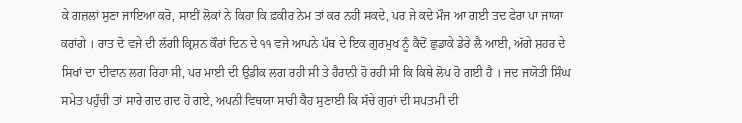ਕੇ ਗਜ਼ਲਾਂ ਸੁਣਾ ਜਾਇਆ ਕਰੋ, ਸਾਈਂ ਲੋਕਾਂ ਨੇ ਕਿਹਾ ਕਿ ਫ਼ਕੀਰ ਨੇਮ ਤਾਂ ਕਰ ਨਹੀਂ ਸਕਦੇ, ਪਰ ਜੇ ਕਦੇ ਮੌਜ ਆ ਗਈ ਤਦ ਫੇਰਾ ਪਾ ਜਾਯਾ ਕਰਾਂਗੇ । ਰਾਤ ਦੋ ਵਜੇ ਦੀ ਲੱਗੀ ਕ੍ਰਿਸ਼ਨ ਕੌਰਾਂ ਦਿਨ ਦੇ ੧੧ ਵਜੇ ਆਪਨੇ ਪੰਥ ਦੇ ਇਕ ਗੁਰਮੁਖ ਨੂੰ ਕੈਦੋਂ ਛੁਡਾਕੇ ਡੇਰੇ ਲੈ ਆਈ, ਅੱਗੇ ਸ਼ਹਰ ਦੇ ਸਿਖਾਂ ਦਾ ਦੀਵਾਨ ਲਗ ਰਿਹਾ ਸੀ, ਪਰ ਮਾਈ ਦੀ ਉਡੀਕ ਲਗ ਰਹੀ ਸੀ ਤੇ ਹੈਰਾਨੀ ਹੋ ਰਹੀ ਸੀ ਕਿ ਕਿਥੇ ਲੋਪ ਹੋ ਗਈ ਹੈ । ਜਦ ਜਯੋਤੀ ਸਿੰਘ ਸਮੇਤ ਪਹੁੰਚੀ ਤਾਂ ਸਾਰੇ ਗਦ ਗਦ ਹੋ ਗਏ, ਅਪਨੀ ਵਿਥਯਾ ਸਾਰੀ ਕੈਹ ਸੁਣਾਈ ਕਿ ਸੱਚੇ ਗੁਰਾਂ ਦੀ ਸਪਤਮੀ ਦੀ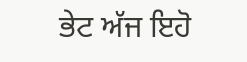ਭੇਟ ਅੱਜ ਇਹੋ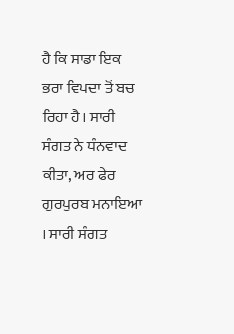ਹੈ ਕਿ ਸਾਡਾ ਇਕ ਭਰਾ ਵਿਪਦਾ ਤੋਂ ਬਚ ਰਿਹਾ ਹੈ। ਸਾਰੀ ਸੰਗਤ ਨੇ ਧੰਨਵਾਦ ਕੀਤਾ, ਅਰ ਫੇਰ ਗੁਰਪੁਰਬ ਮਨਾਇਆ । ਸਾਰੀ ਸੰਗਤ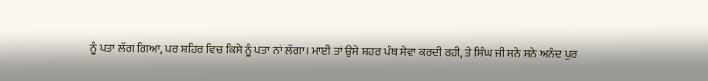ਨੂੰ ਪਤਾ ਲੱਗ ਗਿਆ, ਪਰ ਸ਼ਹਿਰ ਵਿਚ ਕਿਸੇ ਨੂੰ ਪਤਾ ਨਾਂ ਲੱਗਾ। ਮਾਈ ਤਾਂ ਉਸੇ ਸ਼ਹਰ ਪੰਥ ਸੇਵਾ ਕਰਦੀ ਰਹੀ, ਤੇ ਸਿੰਘ ਜੀ ਸਨੇ ਸਨੇ ਅਨੰਦ ਪੁਰ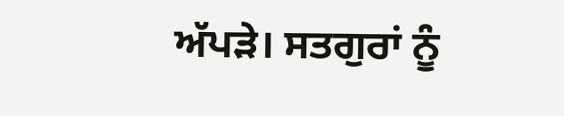ਅੱਪੜੇ। ਸਤਗੁਰਾਂ ਨੂੰ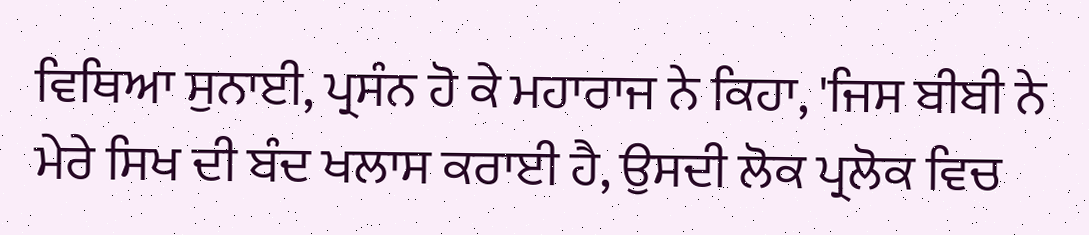ਵਿਥਿਆ ਸੁਨਾਈ, ਪ੍ਰਸੰਨ ਹੋ ਕੇ ਮਹਾਰਾਜ ਨੇ ਕਿਹਾ, 'ਜਿਸ ਬੀਬੀ ਨੇ ਮੇਰੇ ਸਿਖ ਦੀ ਬੰਦ ਖਲਾਸ ਕਰਾਈ ਹੈ, ਉਸਦੀ ਲੋਕ ਪ੍ਰਲੋਕ ਵਿਚ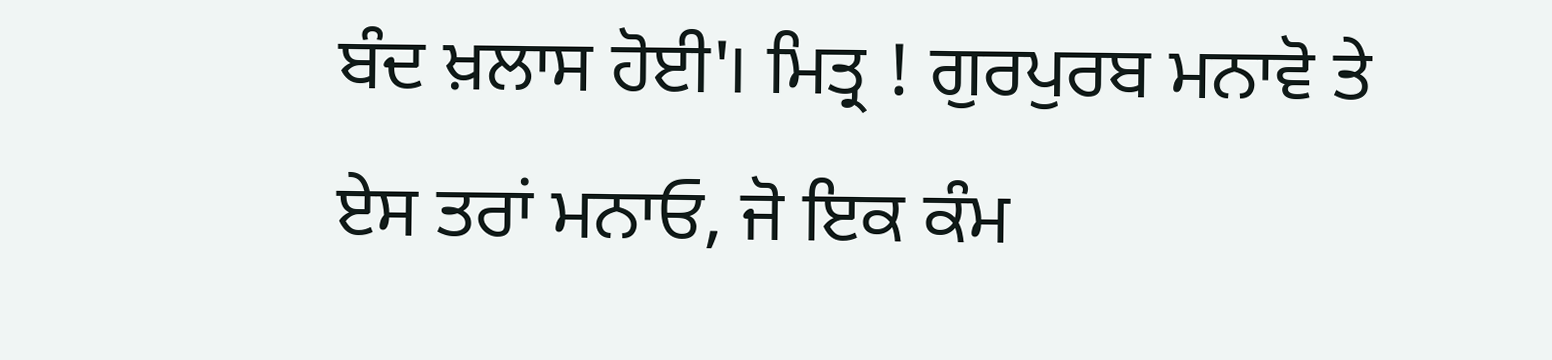ਬੰਦ ਖ਼ਲਾਸ ਹੋਈ'। ਮਿਤ੍ਰ ! ਗੁਰਪੁਰਬ ਮਨਾਵੋ ਤੇ ਏਸ ਤਰਾਂ ਮਨਾਓ, ਜੋ ਇਕ ਕੰਮ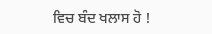ਵਿਚ ਬੰਦ ਖਲਾਸ ਹੋ !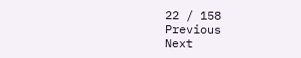22 / 158
Previous
Next